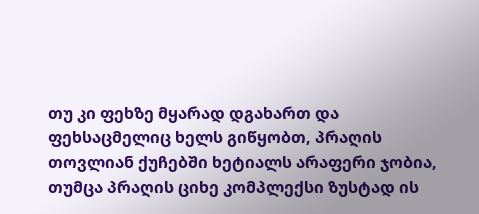თუ კი ფეხზე მყარად დგახართ და ფეხსაცმელიც ხელს გიწყობთ, პრაღის თოვლიან ქუჩებში ხეტიალს არაფერი ჯობია, თუმცა პრაღის ციხე კომპლექსი ზუსტად ის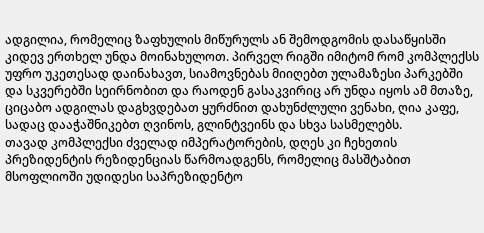ადგილია, რომელიც ზაფხულის მიწურულს ან შემოდგომის დასაწყისში კიდევ ერთხელ უნდა მოინახულოთ. პირველ რიგში იმიტომ რომ კომპლექსს უფრო უკეთესად დაინახავთ, სიამოვნებას მიიღებთ ულამაზესი პარკებში და სკვერებში სეირნობით და რაოდენ გასაკვირიც არ უნდა იყოს ამ მთაზე, ციცაბო ადგილას დაგხვდებათ ყურძნით დახუნძლული ვენახი, ღია კაფე, სადაც დააჭაშნიკებთ ღვინოს, გლინტვეინს და სხვა სასმელებს.
თავად კომპლექსი ძველად იმპერატორების, დღეს კი ჩეხეთის პრეზიდენტის რეზიდენციას წარმოადგენს, რომელიც მასშტაბით მსოფლიოში უდიდესი საპრეზიდენტო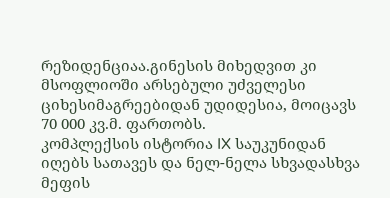რეზიდენციაა.გინესის მიხედვით კი მსოფლიოში არსებული უძველესი ციხესიმაგრეებიდან უდიდესია, მოიცავს 70 000 კვ.მ. ფართობს.
კომპლექსის ისტორია IX საუკუნიდან იღებს სათავეს და ნელ-ნელა სხვადასხვა მეფის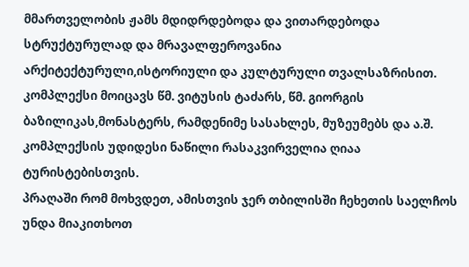მმართველობის ჟამს მდიდრდებოდა და ვითარდებოდა სტრუქტურულად და მრავალფეროვანია არქიტექტურული,ისტორიული და კულტურული თვალსაზრისით. კომპლექსი მოიცავს წმ. ვიტუსის ტაძარს, წმ. გიორგის ბაზილიკას,მონასტერს, რამდენიმე სასახლეს, მუზეუმებს და ა.შ. კომპლექსის უდიდესი ნაწილი რასაკვირველია ღიაა ტურისტებისთვის.
პრაღაში რომ მოხვდეთ, ამისთვის ჯერ თბილისში ჩეხეთის საელჩოს უნდა მიაკითხოთ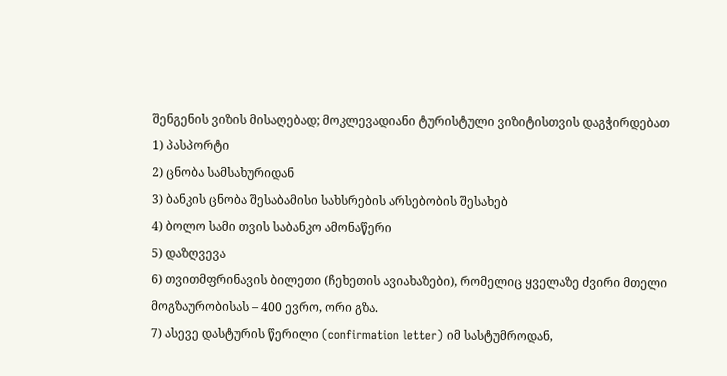შენგენის ვიზის მისაღებად; მოკლევადიანი ტურისტული ვიზიტისთვის დაგჭირდებათ
1) პასპორტი
2) ცნობა სამსახურიდან
3) ბანკის ცნობა შესაბამისი სახსრების არსებობის შესახებ
4) ბოლო სამი თვის საბანკო ამონაწერი
5) დაზღვევა
6) თვითმფრინავის ბილეთი (ჩეხეთის ავიახაზები), რომელიც ყველაზე ძვირი მთელი მოგზაურობისას – 400 ევრო, ორი გზა.
7) ასევე დასტურის წერილი (confirmation letter) იმ სასტუმროდან,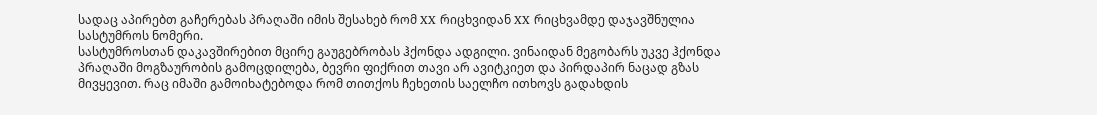სადაც აპირებთ გაჩერებას პრაღაში იმის შესახებ რომ XX რიცხვიდან XX რიცხვამდე დაჯავშნულია სასტუმროს ნომერი.
სასტუმროსთან დაკავშირებით მცირე გაუგებრობას ჰქონდა ადგილი. ვინაიდან მეგობარს უკვე ჰქონდა პრაღაში მოგზაურობის გამოცდილება, ბევრი ფიქრით თავი არ ავიტკიეთ და პირდაპირ ნაცად გზას მივყევით. რაც იმაში გამოიხატებოდა რომ თითქოს ჩეხეთის საელჩო ითხოვს გადახდის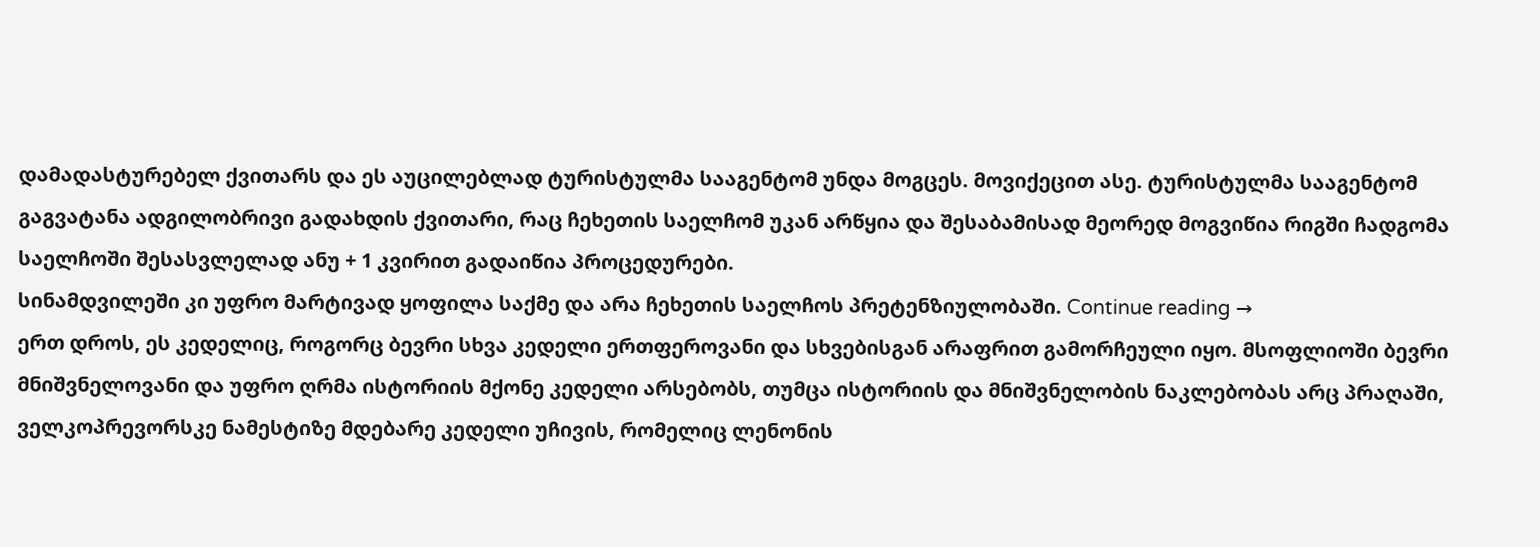დამადასტურებელ ქვითარს და ეს აუცილებლად ტურისტულმა სააგენტომ უნდა მოგცეს. მოვიქეცით ასე. ტურისტულმა სააგენტომ გაგვატანა ადგილობრივი გადახდის ქვითარი, რაც ჩეხეთის საელჩომ უკან არწყია და შესაბამისად მეორედ მოგვიწია რიგში ჩადგომა საელჩოში შესასვლელად ანუ + 1 კვირით გადაიწია პროცედურები.
სინამდვილეში კი უფრო მარტივად ყოფილა საქმე და არა ჩეხეთის საელჩოს პრეტენზიულობაში. Continue reading →
ერთ დროს, ეს კედელიც, როგორც ბევრი სხვა კედელი ერთფეროვანი და სხვებისგან არაფრით გამორჩეული იყო. მსოფლიოში ბევრი მნიშვნელოვანი და უფრო ღრმა ისტორიის მქონე კედელი არსებობს, თუმცა ისტორიის და მნიშვნელობის ნაკლებობას არც პრაღაში, ველკოპრევორსკე ნამესტიზე მდებარე კედელი უჩივის, რომელიც ლენონის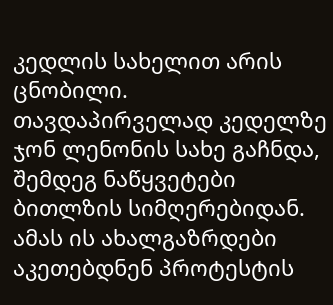კედლის სახელით არის ცნობილი.
თავდაპირველად კედელზე ჯონ ლენონის სახე გაჩნდა, შემდეგ ნაწყვეტები ბითლზის სიმღერებიდან. ამას ის ახალგაზრდები აკეთებდნენ პროტესტის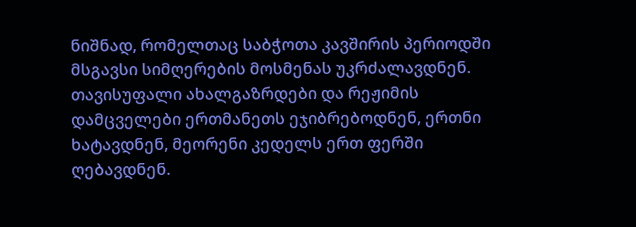ნიშნად, რომელთაც საბჭოთა კავშირის პერიოდში მსგავსი სიმღერების მოსმენას უკრძალავდნენ. თავისუფალი ახალგაზრდები და რეჟიმის დამცველები ერთმანეთს ეჯიბრებოდნენ, ერთნი ხატავდნენ, მეორენი კედელს ერთ ფერში ღებავდნენ.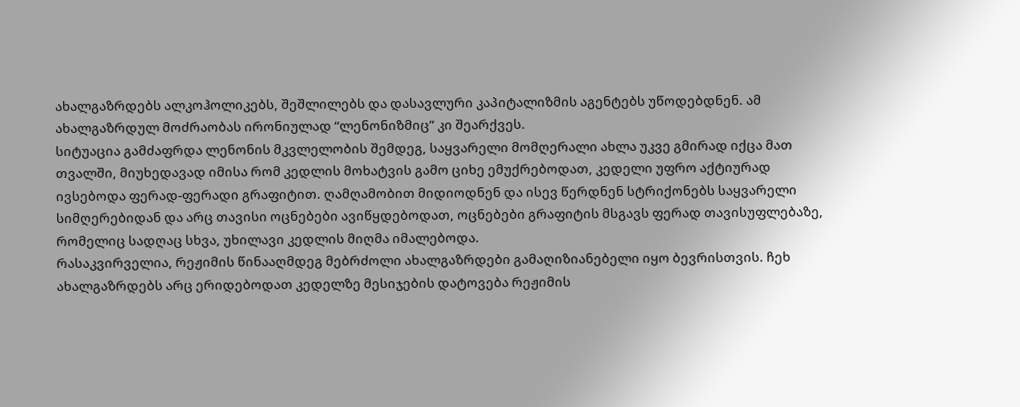ახალგაზრდებს ალკოჰოლიკებს, შეშლილებს და დასავლური კაპიტალიზმის აგენტებს უწოდებდნენ. ამ ახალგაზრდულ მოძრაობას ირონიულად “ლენონიზმიც” კი შეარქვეს.
სიტუაცია გამძაფრდა ლენონის მკვლელობის შემდეგ, საყვარელი მომღერალი ახლა უკვე გმირად იქცა მათ თვალში, მიუხედავად იმისა რომ კედლის მოხატვის გამო ციხე ემუქრებოდათ, კედელი უფრო აქტიურად ივსებოდა ფერად-ფერადი გრაფიტით. ღამღამობით მიდიოდნენ და ისევ წერდნენ სტრიქონებს საყვარელი სიმღერებიდან და არც თავისი ოცნებები ავიწყდებოდათ, ოცნებები გრაფიტის მსგავს ფერად თავისუფლებაზე, რომელიც სადღაც სხვა, უხილავი კედლის მიღმა იმალებოდა.
რასაკვირველია, რეჟიმის წინააღმდეგ მებრძოლი ახალგაზრდები გამაღიზიანებელი იყო ბევრისთვის. ჩეხ ახალგაზრდებს არც ერიდებოდათ კედელზე მესიჯების დატოვება რეჟიმის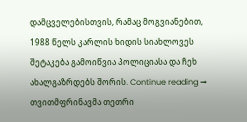დამცველებისთვის, რამაც მოგვიანებით, 1988 წელს კარლის ხიდის სიახლოვეს შეტაკება გამოიწვია პოლიციასა და ჩეხ ახალგაზრდებს შორის. Continue reading →
თვითმფრინავმა თეთრი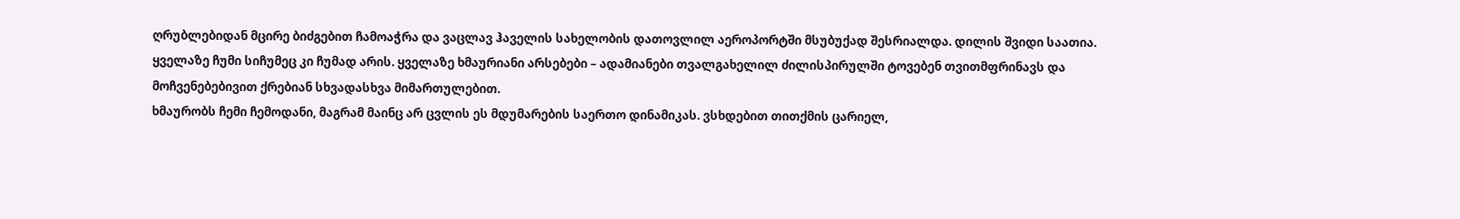ღრუბლებიდან მცირე ბიძგებით ჩამოაჭრა და ვაცლავ ჰაველის სახელობის დათოვლილ აეროპორტში მსუბუქად შესრიალდა. დილის შვიდი საათია. ყველაზე ჩუმი სიჩუმეც კი ჩუმად არის. ყველაზე ხმაურიანი არსებები – ადამიანები თვალგახელილ ძილისპირულში ტოვებენ თვითმფრინავს და მოჩვენებებივით ქრებიან სხვადასხვა მიმართულებით.
ხმაურობს ჩემი ჩემოდანი, მაგრამ მაინც არ ცვლის ეს მდუმარების საერთო დინამიკას. ვსხდებით თითქმის ცარიელ,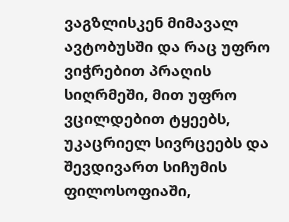ვაგზლისკენ მიმავალ ავტობუსში და რაც უფრო ვიჭრებით პრაღის სიღრმეში, მით უფრო ვცილდებით ტყეებს, უკაცრიელ სივრცეებს და შევდივართ სიჩუმის ფილოსოფიაში,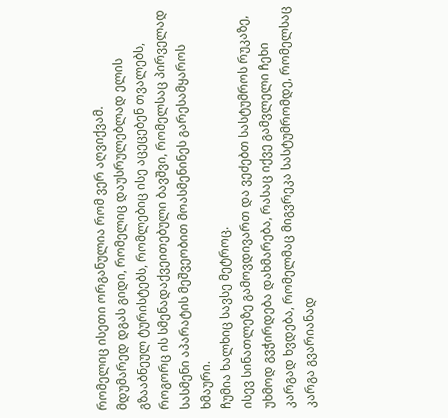რომელიც ისეთი ორგანულია რომ ვერ აღვიქვამ.
მდუმარედ დგას გიდი, რომელიც დაუსრულებლად ელის გზააბნეულ ტურისტებს, რომლებიც ისე აცეცებენ თვალებს, როგორც ის სმენადაქვეითებული ბავშვი, რომელსაც პირველად სასმენი აპარატის მეშვეობით მოასმენინეს გარესამყაროს ხმაური.
ჩუმია ხალხიც სავსე მეტროც.
ისევ სინათლეზე გამოვდივართ და ვეძებთ სასტუმროს რუკაზე, უხმოდ გვჭირდება დახმარება, რასაც იქვე გამვლელი ჩეხი კარგად ხვდება, რომელმაც მიგვრეკა სასტუმრომდე, რომელსაც კარგა გვარიანად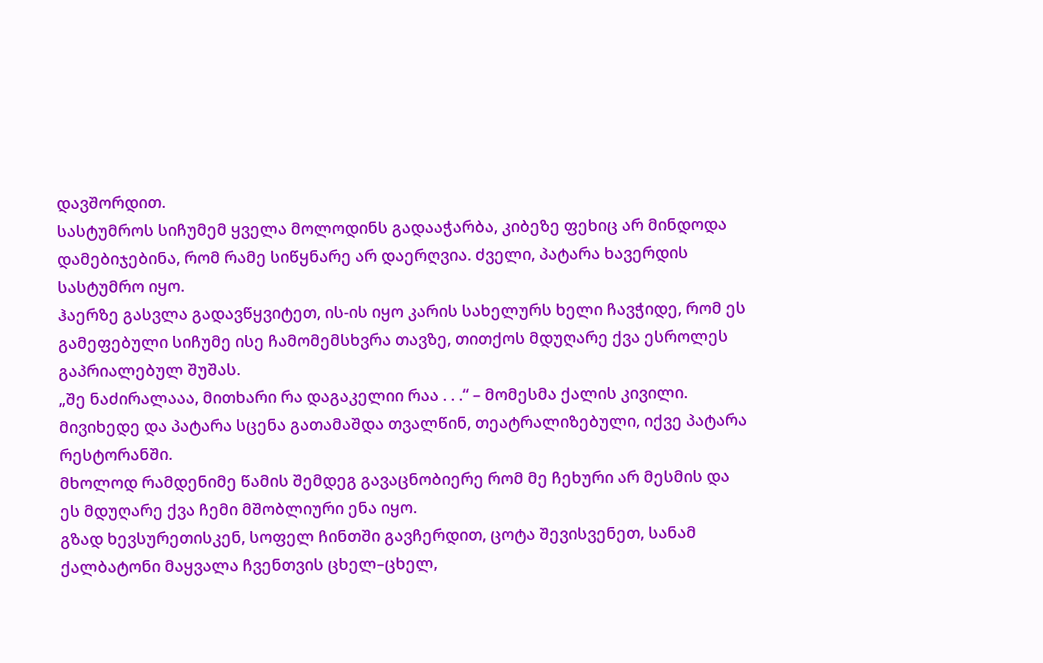დავშორდით.
სასტუმროს სიჩუმემ ყველა მოლოდინს გადააჭარბა, კიბეზე ფეხიც არ მინდოდა დამებიჯებინა, რომ რამე სიწყნარე არ დაერღვია. ძველი, პატარა ხავერდის სასტუმრო იყო.
ჰაერზე გასვლა გადავწყვიტეთ, ის-ის იყო კარის სახელურს ხელი ჩავჭიდე, რომ ეს გამეფებული სიჩუმე ისე ჩამომემსხვრა თავზე, თითქოს მდუღარე ქვა ესროლეს გაპრიალებულ შუშას.
„შე ნაძირალააა, მითხარი რა დაგაკელიი რაა . . .“ – მომესმა ქალის კივილი. მივიხედე და პატარა სცენა გათამაშდა თვალწინ, თეატრალიზებული, იქვე პატარა რესტორანში.
მხოლოდ რამდენიმე წამის შემდეგ გავაცნობიერე რომ მე ჩეხური არ მესმის და ეს მდუღარე ქვა ჩემი მშობლიური ენა იყო.
გზად ხევსურეთისკენ, სოფელ ჩინთში გავჩერდით, ცოტა შევისვენეთ, სანამ ქალბატონი მაყვალა ჩვენთვის ცხელ–ცხელ,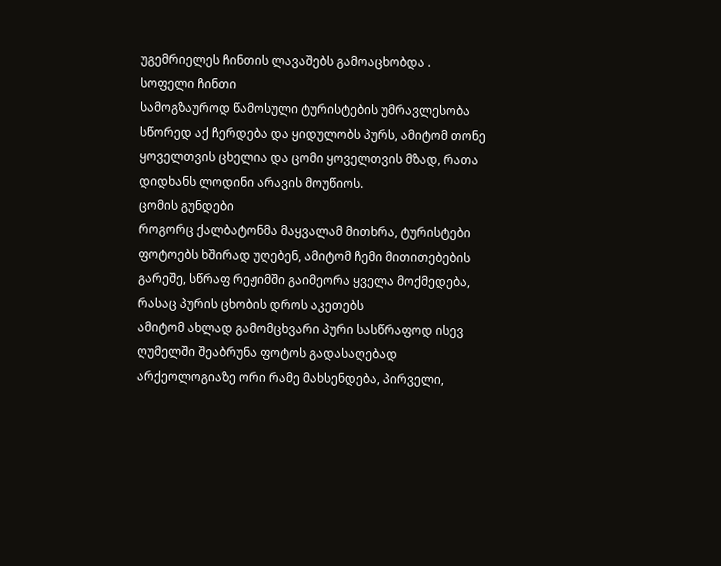უგემრიელეს ჩინთის ლავაშებს გამოაცხობდა .
სოფელი ჩინთი
სამოგზაუროდ წამოსული ტურისტების უმრავლესობა სწორედ აქ ჩერდება და ყიდულობს პურს, ამიტომ თონე ყოველთვის ცხელია და ცომი ყოველთვის მზად, რათა დიდხანს ლოდინი არავის მოუწიოს.
ცომის გუნდები
როგორც ქალბატონმა მაყვალამ მითხრა, ტურისტები ფოტოებს ხშირად უღებენ, ამიტომ ჩემი მითითებების გარეშე, სწრაფ რეჟიმში გაიმეორა ყველა მოქმედება, რასაც პურის ცხობის დროს აკეთებს
ამიტომ ახლად გამომცხვარი პური სასწრაფოდ ისევ ღუმელში შეაბრუნა ფოტოს გადასაღებად
არქეოლოგიაზე ორი რამე მახსენდება, პირველი,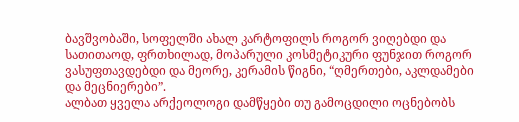ბავშვობაში, სოფელში ახალ კარტოფილს როგორ ვიღებდი და სათითაოდ, ფრთხილად, მოპარული კოსმეტიკური ფუნჯით როგორ ვასუფთავდებდი და მეორე, კერამის წიგნი, “ღმერთები, აკლდამები და მეცნიერები”.
ალბათ ყველა არქეოლოგი დამწყები თუ გამოცდილი ოცნებობს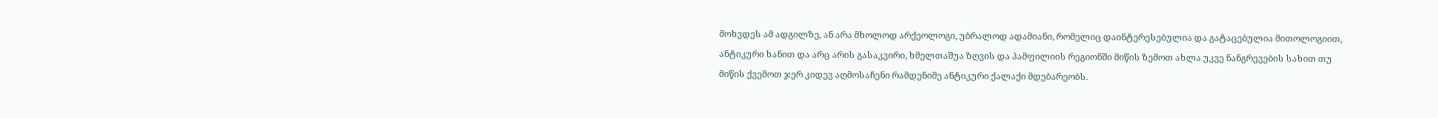მოხვდეს ამ ადგილზე, ან არა მხოლოდ არქეოლოგი, უბრალოდ ადამიანი, რომელიც დაინტერესებულია და გატაცებულია მითოლოგიით, ანტიკური ხანით და არც არის გასაკვირი, ხმელთაშუა ზღვის და პამფილიის რეგიონში მიწის ზემოთ ახლა უკვე ნანგრევების სახით თუ მიწის ქვემოთ ჯერ კიდევ აღმოსაჩენი რამდენიმე ანტიკური ქალაქი მდებარეობს.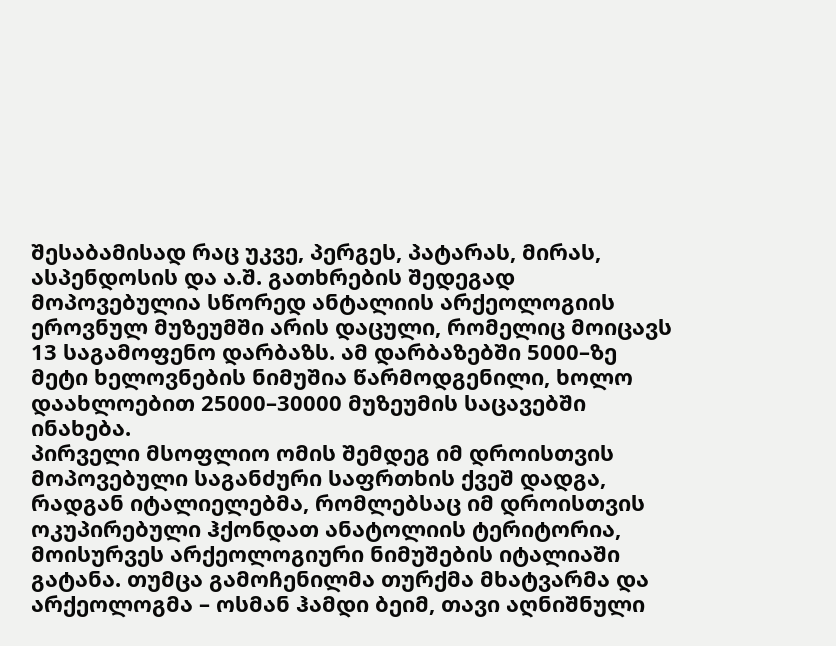შესაბამისად რაც უკვე, პერგეს, პატარას, მირას, ასპენდოსის და ა.შ. გათხრების შედეგად მოპოვებულია სწორედ ანტალიის არქეოლოგიის ეროვნულ მუზეუმში არის დაცული, რომელიც მოიცავს 13 საგამოფენო დარბაზს. ამ დარბაზებში 5000–ზე მეტი ხელოვნების ნიმუშია წარმოდგენილი, ხოლო დაახლოებით 25000–30000 მუზეუმის საცავებში ინახება.
პირველი მსოფლიო ომის შემდეგ იმ დროისთვის მოპოვებული საგანძური საფრთხის ქვეშ დადგა, რადგან იტალიელებმა, რომლებსაც იმ დროისთვის ოკუპირებული ჰქონდათ ანატოლიის ტერიტორია, მოისურვეს არქეოლოგიური ნიმუშების იტალიაში გატანა. თუმცა გამოჩენილმა თურქმა მხატვარმა და არქეოლოგმა – ოსმან ჰამდი ბეიმ, თავი აღნიშნული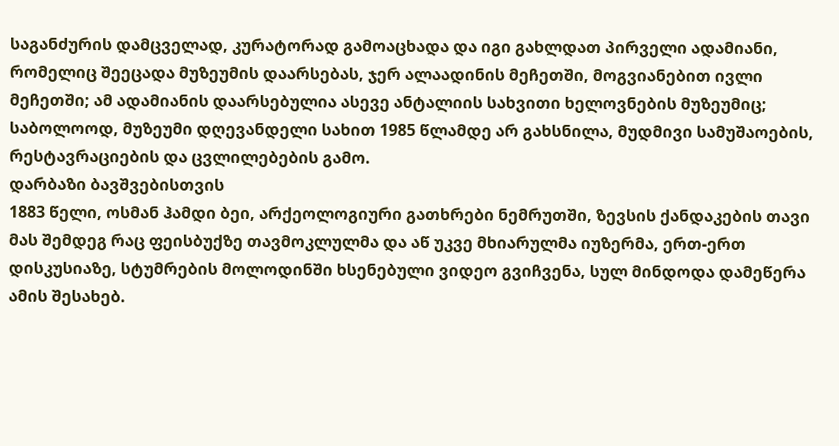საგანძურის დამცველად, კურატორად გამოაცხადა და იგი გახლდათ პირველი ადამიანი, რომელიც შეეცადა მუზეუმის დაარსებას, ჯერ ალაადინის მეჩეთში, მოგვიანებით ივლი მეჩეთში; ამ ადამიანის დაარსებულია ასევე ანტალიის სახვითი ხელოვნების მუზეუმიც;
საბოლოოდ, მუზეუმი დღევანდელი სახით 1985 წლამდე არ გახსნილა, მუდმივი სამუშაოების, რესტავრაციების და ცვლილებების გამო.
დარბაზი ბავშვებისთვის
1883 წელი, ოსმან ჰამდი ბეი, არქეოლოგიური გათხრები ნემრუთში, ზევსის ქანდაკების თავი
მას შემდეგ რაც ფეისბუქზე თავმოკლულმა და აწ უკვე მხიარულმა იუზერმა, ერთ-ერთ დისკუსიაზე, სტუმრების მოლოდინში ხსენებული ვიდეო გვიჩვენა, სულ მინდოდა დამეწერა ამის შესახებ.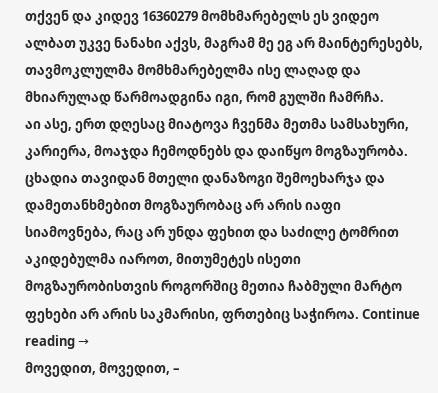თქვენ და კიდევ 16360279 მომხმარებელს ეს ვიდეო ალბათ უკვე ნანახი აქვს, მაგრამ მე ეგ არ მაინტერესებს, თავმოკლულმა მომხმარებელმა ისე ლაღად და მხიარულად წარმოადგინა იგი, რომ გულში ჩამრჩა.
აი ასე, ერთ დღესაც მიატოვა ჩვენმა მეთმა სამსახური, კარიერა, მოაჯდა ჩემოდნებს და დაიწყო მოგზაურობა. ცხადია თავიდან მთელი დანაზოგი შემოეხარჯა და დამეთანხმებით მოგზაურობაც არ არის იაფი სიამოვნება, რაც არ უნდა ფეხით და საძილე ტომრით აკიდებულმა იაროთ, მითუმეტეს ისეთი მოგზაურობისთვის როგორშიც მეთია ჩაბმული მარტო ფეხები არ არის საკმარისი, ფრთებიც საჭიროა. Continue reading →
მოვედით, მოვედით, –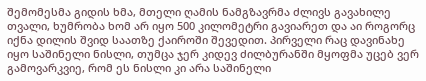შემომესმა გიდის ხმა, მთელი ღამის ნამგზავრმა ძლივს გავახილე თვალი, ხუმრობა ხომ არ იყო 500 კილომეტრი გავიარეთ და აი როგორც იქნა დილის შვიდ საათზე ქაიროში შევედით. პირველი რაც დავინახე იყო საშინელი ნისლი, თუმცა ჯერ კიდევ ძილბურანში მყოფმა უცებ ვერ გამოვარკვიე, რომ ეს ნისლი კი არა საშინელი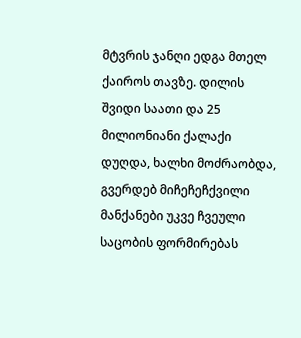მტვრის ჯანღი ედგა მთელ ქაიროს თავზე. დილის შვიდი საათი და 25 მილიონიანი ქალაქი დუღდა, ხალხი მოძრაობდა, გვერდებ მიჩეჩეჩქვილი მანქანები უკვე ჩვეული საცობის ფორმირებას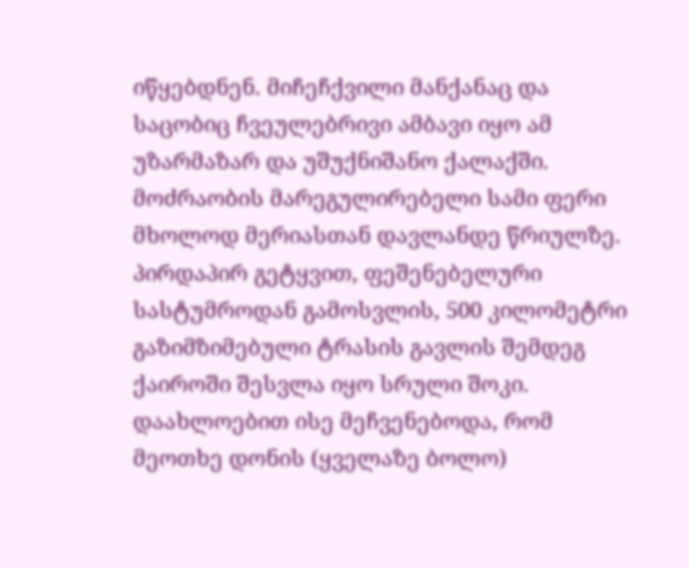იწყებდნენ. მიჩეჩქვილი მანქანაც და საცობიც ჩვეულებრივი ამბავი იყო ამ უზარმაზარ და უშუქნიშანო ქალაქში. მოძრაობის მარეგულირებელი სამი ფერი მხოლოდ მერიასთან დავლანდე წრიულზე.
პირდაპირ გეტყვით, ფეშენებელური სასტუმროდან გამოსვლის, 500 კილომეტრი გაზიმზიმებული ტრასის გავლის შემდეგ ქაიროში შესვლა იყო სრული შოკი. დაახლოებით ისე მეჩვენებოდა, რომ მეოთხე დონის (ყველაზე ბოლო)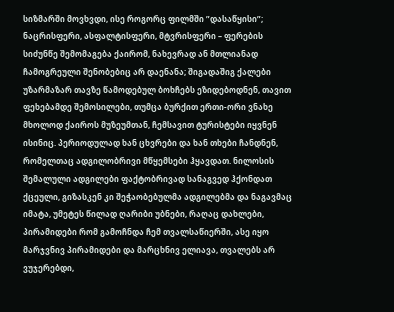სიზმარში მოვხვდი, ისე როგორც ფილმში ”დასაწყისი”; ნაცრისფერი, ასფალტისფერი, მტვრისფერი – ფერების სიძუნწე შემომაგება ქაირომ, ნახევრად ან მთლიანად ჩამოგრეული შენობებიც არ დაენანა; შიგადაშიგ ქალები უზარმაზარ თავზე წამოდებულ ბოხჩებს ეზიდებოდნენ, თავით ფეხებამდე შემოსილები, თუმცა ბურქით ერთი-ორი ვნახე მხოლოდ ქაიროს მუზეუმთან, ჩემსავით ტურისტები იყვნენ ისინიც. პერიოდულად ხან ცხვრები და ხან თხები ჩანდნენ, რომელთაც ადგილობრივი მწყემსები ჰყავდათ. ნილოსის შემალული ადგილები ფაქტობრივად სანაგვედ ჰქონდათ ქცეული, გიზასკენ კი შეჭაობებულმა ადგილებმა და ნაგავმაც იმატა, უმეტეს წილად ღარიბი უბნები, რაღაც დახლები, პირამიდები რომ გამოჩნდა ჩემ თვალსაწიერში, ასე იყო მარჯვნივ პირამიდები და მარცხნივ ელიავა, თვალებს არ ვუჯერებდი,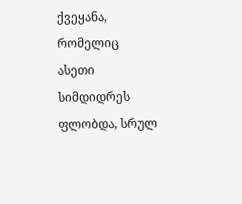ქვეყანა, რომელიც ასეთი სიმდიდრეს ფლობდა, სრულ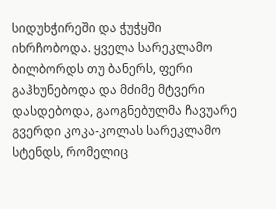სიდუხჭირეში და ჭუჭყში იხრჩობოდა. ყველა სარეკლამო ბილბორდს თუ ბანერს, ფერი გაჰხუნებოდა და მძიმე მტვერი დასდებოდა, გაოგნებულმა ჩავუარე გვერდი კოკა-კოლას სარეკლამო სტენდს, რომელიც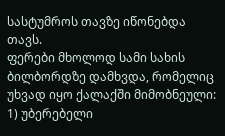სასტუმროს თავზე იწონებდა თავს.
ფერები მხოლოდ სამი სახის ბილბორდზე დამხვდა, რომელიც უხვად იყო ქალაქში მიმობნეული:
1) უბერებელი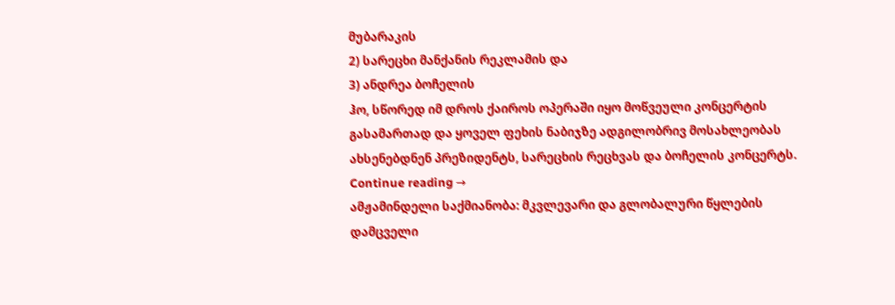მუბარაკის
2) სარეცხი მანქანის რეკლამის და
3) ანდრეა ბოჩელის
ჰო, სწორედ იმ დროს ქაიროს ოპერაში იყო მოწვეული კონცერტის გასამართად და ყოველ ფეხის ნაბიჯზე ადგილობრივ მოსახლეობას ახსენებდნენ პრეზიდენტს, სარეცხის რეცხვას და ბოჩელის კონცერტს. Continue reading →
ამჟამინდელი საქმიანობა: მკვლევარი და გლობალური წყლების დამცველი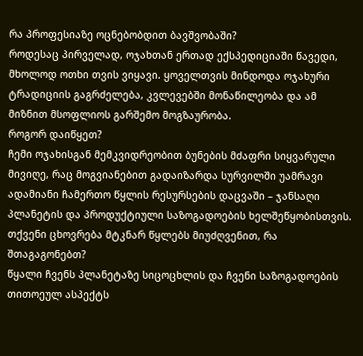რა პროფესიაზე ოცნებობდით ბავშვობაში?
როდესაც პირველად, ოჯახთან ერთად ექსპედიციაში წავედი, მხოლოდ ოთხი თვის ვიყავი. ყოველთვის მინდოდა ოჯახური ტრადიციის გაგრძელება, კვლევებში მონაწილეობა და ამ მიზნით მსოფლიოს გარშემო მოგზაურობა.
როგორ დაიწყეთ?
ჩემი ოჯახისგან მემკვიდრეობით ბუნების მძაფრი სიყვარული მივიღე, რაც მოგვიანებით გადაიზარდა სურვილში უამრავი ადამიანი ჩამერთო წყლის რესურსების დაცვაში – ჯანსაღი პლანეტის და პროდუქტიული საზოგადოების ხელშეწყობისთვის.
თქვენი ცხოვრება მტკნარ წყლებს მიუძღვენით, რა შთაგაგონებთ?
წყალი ჩვენს პლანეტაზე სიცოცხლის და ჩვენი საზოგადოების თითოეულ ასპექტს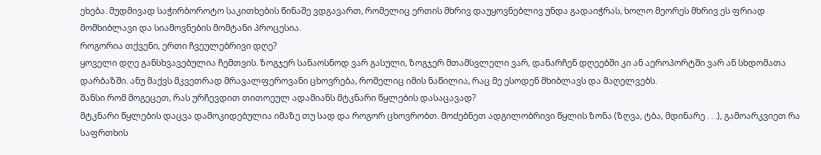ეხება. მუდმივად საჭირბოროტო საკითხების წინაშე ვდგავართ, რომელიც ერთის მხრივ დაუყოვნებლივ უნდა გადაიჭრას, ხოლო მეორეს მხრივ ეს ფრიად მომხიბლავი და სიამოვნების მომტანი პროცესია.
როგორია თქვენი, ერთი ჩვეულებრივი დღე?
ყოველი დღე განსხვავებულია ჩემთვის. ზოგჯერ სანაოსნოდ ვარ გასული, ზოგჯერ მთამსვლელი ვარ, დანარჩენ დღეებში კი ან აეროპორტში ვარ ან სხდომათა დარბაზში. ანუ მაქვს მკვეთრად მრავალფეროვანი ცხოვრება, რომელიც იმის ნაწილია, რაც მე ესოდენ მხიბლავს და მაღელვებს.
შანსი რომ მოგეცეთ, რას ურჩევდით თითოეულ ადამიანს მტკნარი წყლების დასაცავად?
მტკნარი წყლების დაცვა დამოკიდებულია იმაზე თუ სად და როგორ ცხოვრობთ. მოძებნეთ ადგილობრივი წყლის ზონა (ზღვა, ტბა, მდინარე . . .), გამოარკვიეთ რა საფრთხის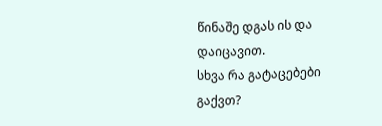წინაშე დგას ის და დაიცავით.
სხვა რა გატაცებები გაქვთ?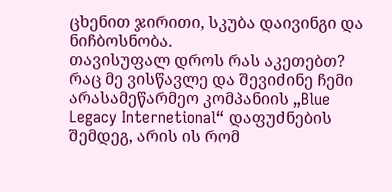ცხენით ჯირითი, სკუბა დაივინგი და ნიჩბოსნობა.
თავისუფალ დროს რას აკეთებთ?
რაც მე ვისწავლე და შევიძინე ჩემი არასამეწარმეო კომპანიის „Blue Legacy Internetional“ დაფუძნების შემდეგ, არის ის რომ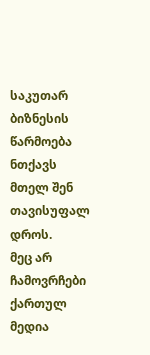საკუთარ ბიზნესის წარმოება ნთქავს მთელ შენ თავისუფალ დროს.
მეც არ ჩამოვრჩები ქართულ მედია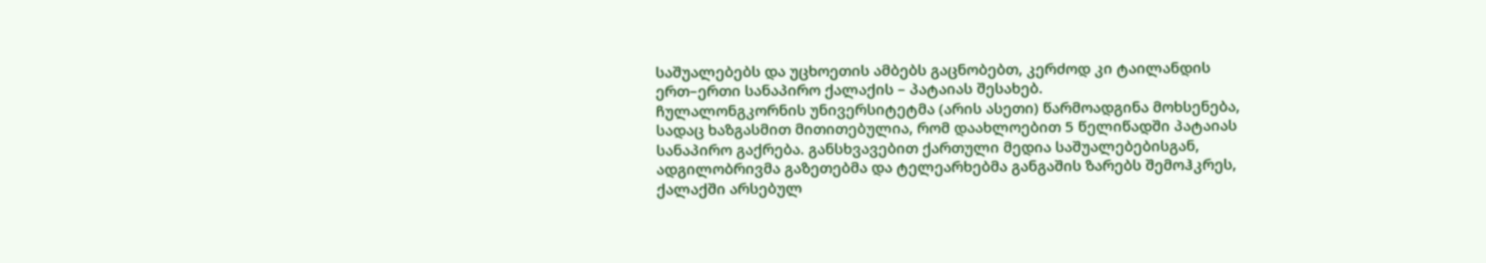საშუალებებს და უცხოეთის ამბებს გაცნობებთ, კერძოდ კი ტაილანდის ერთ–ერთი სანაპირო ქალაქის – პატაიას შესახებ.
ჩულალონგკორნის უნივერსიტეტმა (არის ასეთი) წარმოადგინა მოხსენება, სადაც ხაზგასმით მითითებულია, რომ დაახლოებით 5 წელიწადში პატაიას სანაპირო გაქრება. განსხვავებით ქართული მედია საშუალებებისგან, ადგილობრივმა გაზეთებმა და ტელეარხებმა განგაშის ზარებს შემოჰკრეს, ქალაქში არსებულ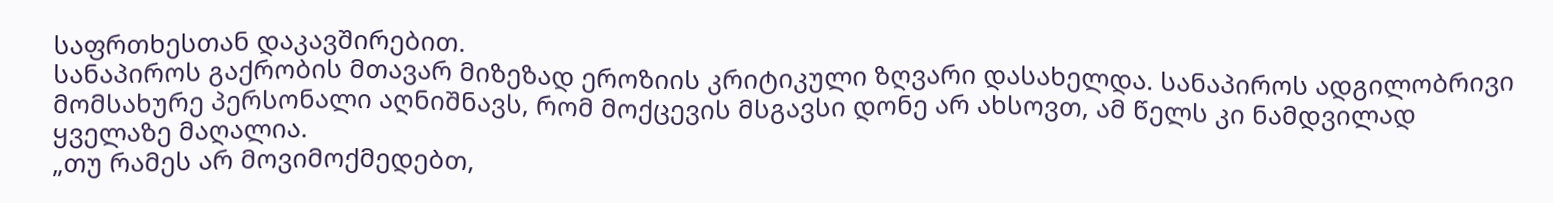საფრთხესთან დაკავშირებით.
სანაპიროს გაქრობის მთავარ მიზეზად ეროზიის კრიტიკული ზღვარი დასახელდა. სანაპიროს ადგილობრივი მომსახურე პერსონალი აღნიშნავს, რომ მოქცევის მსგავსი დონე არ ახსოვთ, ამ წელს კი ნამდვილად ყველაზე მაღალია.
„თუ რამეს არ მოვიმოქმედებთ,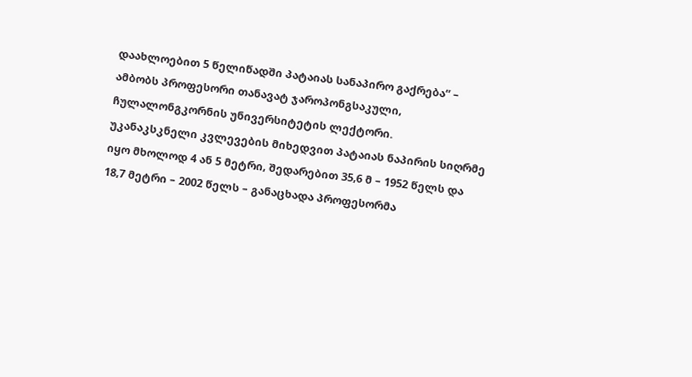დაახლოებით 5 წელიწადში პატაიას სანაპირო გაქრება“ – ამბობს პროფესორი თანავატ ჯაროპონგსაკული, ჩულალონგკორნის უნივერსიტეტის ლექტორი.
უკანაკსკნელი კვლევების მიხედვით პატაიას ნაპირის სიღრმე იყო მხოლოდ 4 ან 5 მეტრი, შედარებით 35,6 მ – 1952 წელს და 18,7 მეტრი – 2002 წელს – განაცხადა პროფესორმა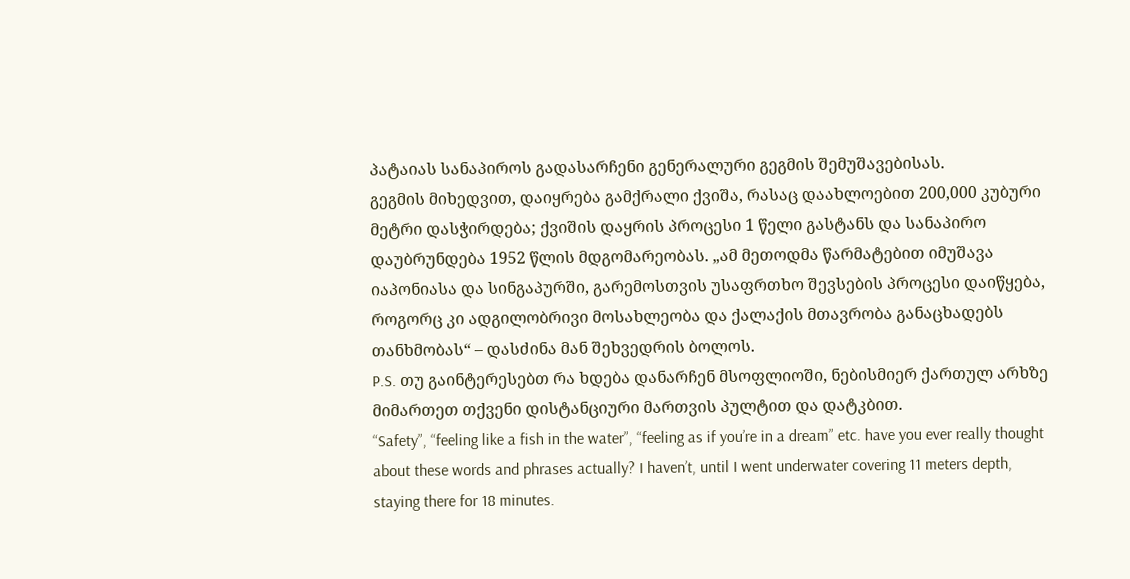პატაიას სანაპიროს გადასარჩენი გენერალური გეგმის შემუშავებისას.
გეგმის მიხედვით, დაიყრება გამქრალი ქვიშა, რასაც დაახლოებით 200,000 კუბური მეტრი დასჭირდება; ქვიშის დაყრის პროცესი 1 წელი გასტანს და სანაპირო დაუბრუნდება 1952 წლის მდგომარეობას. „ამ მეთოდმა წარმატებით იმუშავა იაპონიასა და სინგაპურში, გარემოსთვის უსაფრთხო შევსების პროცესი დაიწყება, როგორც კი ადგილობრივი მოსახლეობა და ქალაქის მთავრობა განაცხადებს თანხმობას“ – დასძინა მან შეხვედრის ბოლოს.
P.S. თუ გაინტერესებთ რა ხდება დანარჩენ მსოფლიოში, ნებისმიერ ქართულ არხზე მიმართეთ თქვენი დისტანციური მართვის პულტით და დატკბით.
“Safety”, “feeling like a fish in the water”, “feeling as if you’re in a dream” etc. have you ever really thought about these words and phrases actually? I haven’t, until I went underwater covering 11 meters depth, staying there for 18 minutes.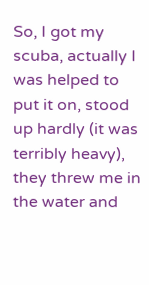So, I got my scuba, actually I was helped to put it on, stood up hardly (it was terribly heavy), they threw me in the water and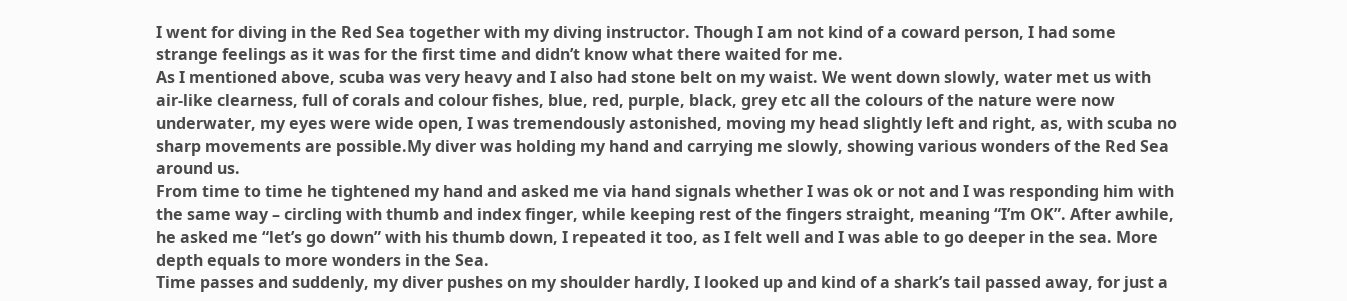I went for diving in the Red Sea together with my diving instructor. Though I am not kind of a coward person, I had some strange feelings as it was for the first time and didn’t know what there waited for me.
As I mentioned above, scuba was very heavy and I also had stone belt on my waist. We went down slowly, water met us with air-like clearness, full of corals and colour fishes, blue, red, purple, black, grey etc all the colours of the nature were now underwater, my eyes were wide open, I was tremendously astonished, moving my head slightly left and right, as, with scuba no sharp movements are possible.My diver was holding my hand and carrying me slowly, showing various wonders of the Red Sea around us.
From time to time he tightened my hand and asked me via hand signals whether I was ok or not and I was responding him with the same way – circling with thumb and index finger, while keeping rest of the fingers straight, meaning “I’m OK”. After awhile, he asked me “let’s go down” with his thumb down, I repeated it too, as I felt well and I was able to go deeper in the sea. More depth equals to more wonders in the Sea.
Time passes and suddenly, my diver pushes on my shoulder hardly, I looked up and kind of a shark’s tail passed away, for just a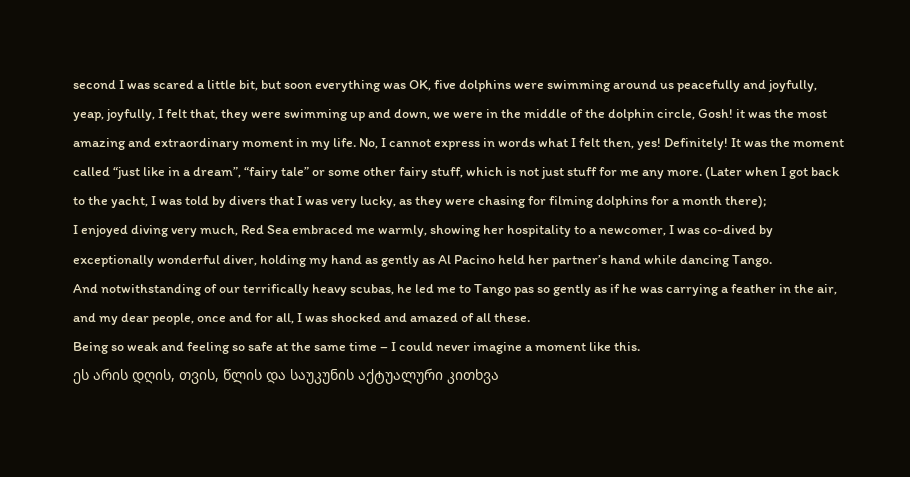second I was scared a little bit, but soon everything was OK, five dolphins were swimming around us peacefully and joyfully, yeap, joyfully, I felt that, they were swimming up and down, we were in the middle of the dolphin circle, Gosh! it was the most amazing and extraordinary moment in my life. No, I cannot express in words what I felt then, yes! Definitely! It was the moment called “just like in a dream”, “fairy tale” or some other fairy stuff, which is not just stuff for me any more. (Later when I got back to the yacht, I was told by divers that I was very lucky, as they were chasing for filming dolphins for a month there);
I enjoyed diving very much, Red Sea embraced me warmly, showing her hospitality to a newcomer, I was co-dived by exceptionally wonderful diver, holding my hand as gently as Al Pacino held her partner’s hand while dancing Tango.
And notwithstanding of our terrifically heavy scubas, he led me to Tango pas so gently as if he was carrying a feather in the air, and my dear people, once and for all, I was shocked and amazed of all these.
Being so weak and feeling so safe at the same time – I could never imagine a moment like this.
ეს არის დღის, თვის, წლის და საუკუნის აქტუალური კითხვა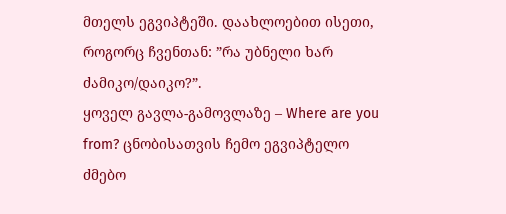მთელს ეგვიპტეში. დაახლოებით ისეთი, როგორც ჩვენთან: ”რა უბნელი ხარ ძამიკო/დაიკო?”.
ყოველ გავლა-გამოვლაზე – Where are you from? ცნობისათვის ჩემო ეგვიპტელო ძმებო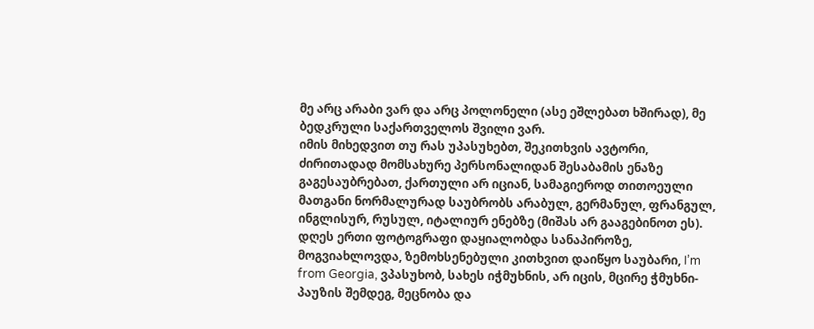მე არც არაბი ვარ და არც პოლონელი (ასე ეშლებათ ხშირად), მე ბედკრული საქართველოს შვილი ვარ.
იმის მიხედვით თუ რას უპასუხებთ, შეკითხვის ავტორი, ძირითადად მომსახურე პერსონალიდან შესაბამის ენაზე გაგესაუბრებათ, ქართული არ იციან, სამაგიეროდ თითოეული მათგანი ნორმალურად საუბრობს არაბულ, გერმანულ, ფრანგულ, ინგლისურ, რუსულ, იტალიურ ენებზე (მიშას არ გააგებინოთ ეს).
დღეს ერთი ფოტოგრაფი დაყიალობდა სანაპიროზე, მოგვიახლოვდა, ზემოხსენებული კითხვით დაიწყო საუბარი, I’m from Georgia, ვპასუხობ, სახეს იჭმუხნის, არ იცის, მცირე ჭმუხნი-პაუზის შემდეგ, მეცნობა და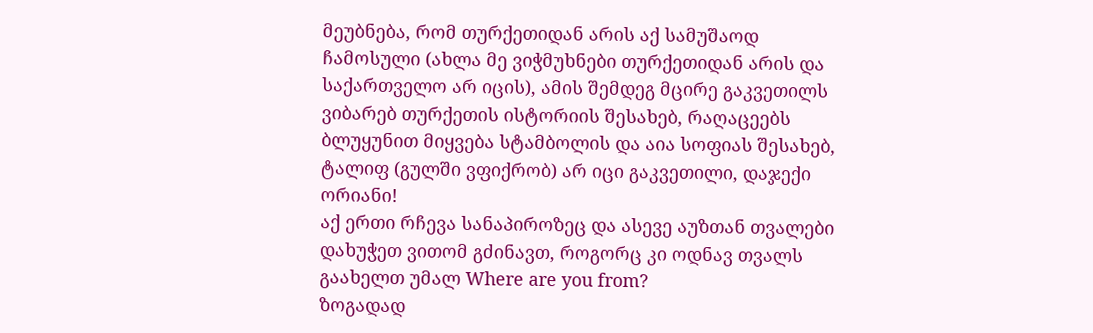მეუბნება, რომ თურქეთიდან არის აქ სამუშაოდ ჩამოსული (ახლა მე ვიჭმუხნები თურქეთიდან არის და საქართველო არ იცის), ამის შემდეგ მცირე გაკვეთილს ვიბარებ თურქეთის ისტორიის შესახებ, რაღაცეებს ბლუყუნით მიყვება სტამბოლის და აია სოფიას შესახებ, ტალიფ (გულში ვფიქრობ) არ იცი გაკვეთილი, დაჯექი ორიანი!
აქ ერთი რჩევა სანაპიროზეც და ასევე აუზთან თვალები დახუჭეთ ვითომ გძინავთ, როგორც კი ოდნავ თვალს გაახელთ უმალ Where are you from?
ზოგადად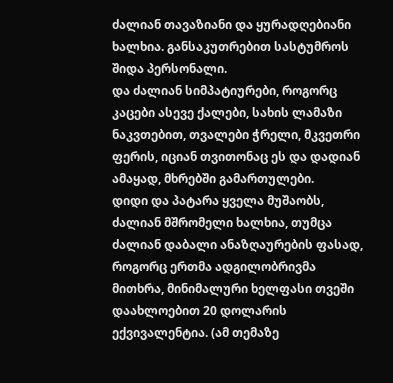ძალიან თავაზიანი და ყურადღებიანი ხალხია. განსაკუთრებით სასტუმროს შიდა პერსონალი.
და ძალიან სიმპატიურები, როგორც კაცები ასევე ქალები, სახის ლამაზი ნაკვთებით, თვალები ჭრელი, მკვეთრი ფერის, იციან თვითონაც ეს და დადიან ამაყად, მხრებში გამართულები.
დიდი და პატარა ყველა მუშაობს, ძალიან მშრომელი ხალხია, თუმცა ძალიან დაბალი ანაზღაურების ფასად, როგორც ერთმა ადგილობრივმა მითხრა, მინიმალური ხელფასი თვეში დაახლოებით 20 დოლარის ექვივალენტია. (ამ თემაზე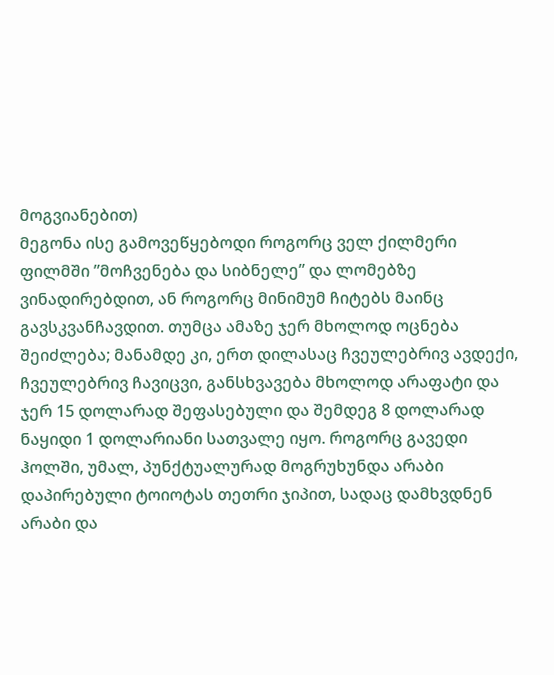მოგვიანებით)
მეგონა ისე გამოვეწყებოდი როგორც ველ ქილმერი ფილმში ”მოჩვენება და სიბნელე” და ლომებზე ვინადირებდით, ან როგორც მინიმუმ ჩიტებს მაინც გავსკვანჩავდით. თუმცა ამაზე ჯერ მხოლოდ ოცნება შეიძლება; მანამდე კი, ერთ დილასაც ჩვეულებრივ ავდექი, ჩვეულებრივ ჩავიცვი, განსხვავება მხოლოდ არაფატი და ჯერ 15 დოლარად შეფასებული და შემდეგ 8 დოლარად ნაყიდი 1 დოლარიანი სათვალე იყო. როგორც გავედი ჰოლში, უმალ, პუნქტუალურად მოგრუხუნდა არაბი დაპირებული ტოიოტას თეთრი ჯიპით, სადაც დამხვდნენ არაბი და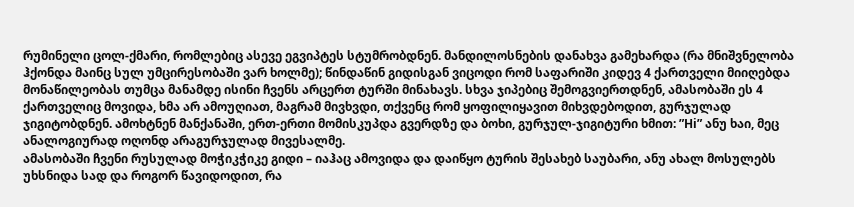რუმინელი ცოლ-ქმარი, რომლებიც ასევე ეგვიპტეს სტუმრობდნენ. მანდილოსნების დანახვა გამეხარდა (რა მნიშვნელობა ჰქონდა მაინც სულ უმცირესობაში ვარ ხოლმე); წინდაწინ გიდისგან ვიცოდი რომ საფარიში კიდევ 4 ქართველი მიიღებდა მონაწილეობას თუმცა მანამდე ისინი ჩვენს არცერთ ტურში მინახავს. სხვა ჯიპებიც შემოგვიერთდნენ, ამასობაში ეს 4 ქართველიც მოვიდა, ხმა არ ამოუღიათ, მაგრამ მივხვდი, თქვენც რომ ყოფილიყავით მიხვდებოდით, გურჯულად ჯიგიტობდნენ. ამოხტნენ მანქანაში, ერთ-ერთი მომისკუპდა გვერდზე და ბოხი, გურჯულ-ჯიგიტური ხმით: ”Hi” ანუ ხაი, მეც ანალოგიურად ოღონდ არაგურჯულად მივესალმე.
ამასობაში ჩვენი რუსულად მოჭიკჭიკე გიდი – იაჰაც ამოვიდა და დაიწყო ტურის შესახებ საუბარი, ანუ ახალ მოსულებს უხსნიდა სად და როგორ წავიდოდით, რა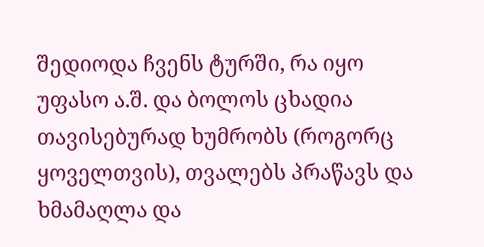შედიოდა ჩვენს ტურში, რა იყო უფასო ა.შ. და ბოლოს ცხადია თავისებურად ხუმრობს (როგორც ყოველთვის), თვალებს პრაწავს და ხმამაღლა და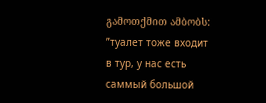გამოთქმით ამბობს: ”туалет тоже входит в тур, у нас есть саммый большой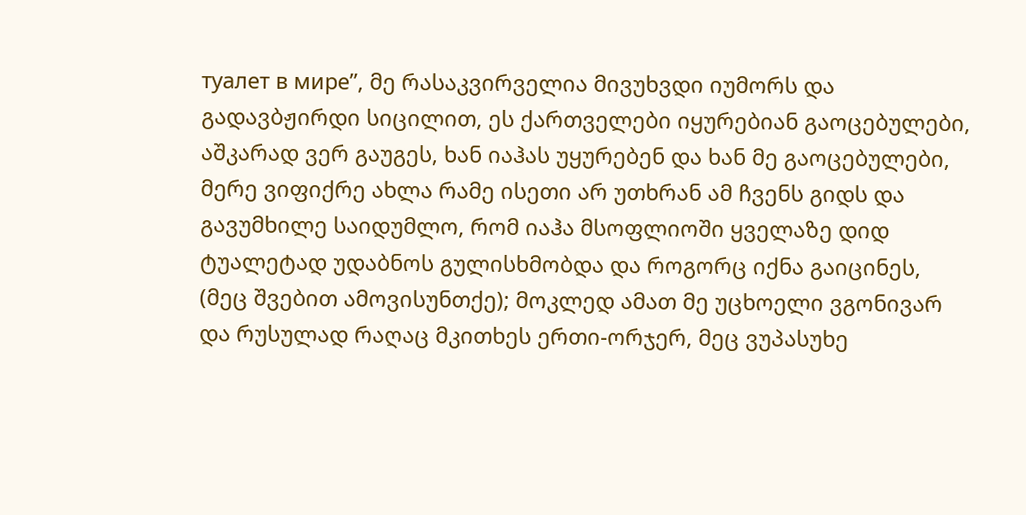туалет в мире”, მე რასაკვირველია მივუხვდი იუმორს და გადავბჟირდი სიცილით, ეს ქართველები იყურებიან გაოცებულები, აშკარად ვერ გაუგეს, ხან იაჰას უყურებენ და ხან მე გაოცებულები, მერე ვიფიქრე ახლა რამე ისეთი არ უთხრან ამ ჩვენს გიდს და გავუმხილე საიდუმლო, რომ იაჰა მსოფლიოში ყველაზე დიდ ტუალეტად უდაბნოს გულისხმობდა და როგორც იქნა გაიცინეს, (მეც შვებით ამოვისუნთქე); მოკლედ ამათ მე უცხოელი ვგონივარ და რუსულად რაღაც მკითხეს ერთი-ორჯერ, მეც ვუპასუხე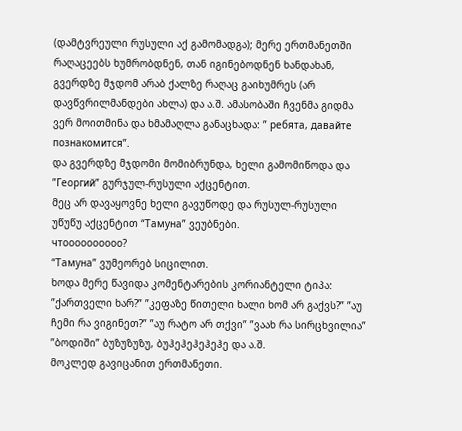(დამტვრეული რუსული აქ გამომადგა); მერე ერთმანეთში რაღაცეებს ხუმრობდნენ, თან იგინებოდნენ ხანდახან, გვერდზე მჯდომ არაბ ქალზე რაღაც გაიხუმრეს (არ დავწვრილმანდები ახლა) და ა.შ. ამასობაში ჩვენმა გიდმა ვერ მოითმინა და ხმამაღლა განაცხადა: ” ребята, давайте познакомится”.
და გვერდზე მჯდომი მომიბრუნდა, ხელი გამომიწოდა და ”Георгий” გურჯულ-რუსული აქცენტით.
მეც არ დავაყოვნე ხელი გავუწოდე და რუსულ-რუსული უწუწუ აქცენტით “Тамуна” ვეუბნები.
чтоооооооооо?
“Тамуна” ვუმეორებ სიცილით.
ხოდა მერე წავიდა კომენტარების კორიანტელი ტიპა: ”ქართველი ხარ?” ”კეფაზე წითელი ხალი ხომ არ გაქვს?” ”აუ ჩემი რა ვიგინეთ?” ”აუ რატო არ თქვი” ”ვაახ რა სირცხვილია” ”ბოდიში” ბუზუზუზუ, ბუჰეჰეჰეჰეჰე და ა.შ.
მოკლედ გავიცანით ერთმანეთი.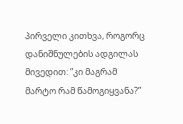პირველი კითხვა, როგორც დანიშნულების ადგილას მივედით: ”კი მაგრამ მარტო რამ წამოგიყვანა?”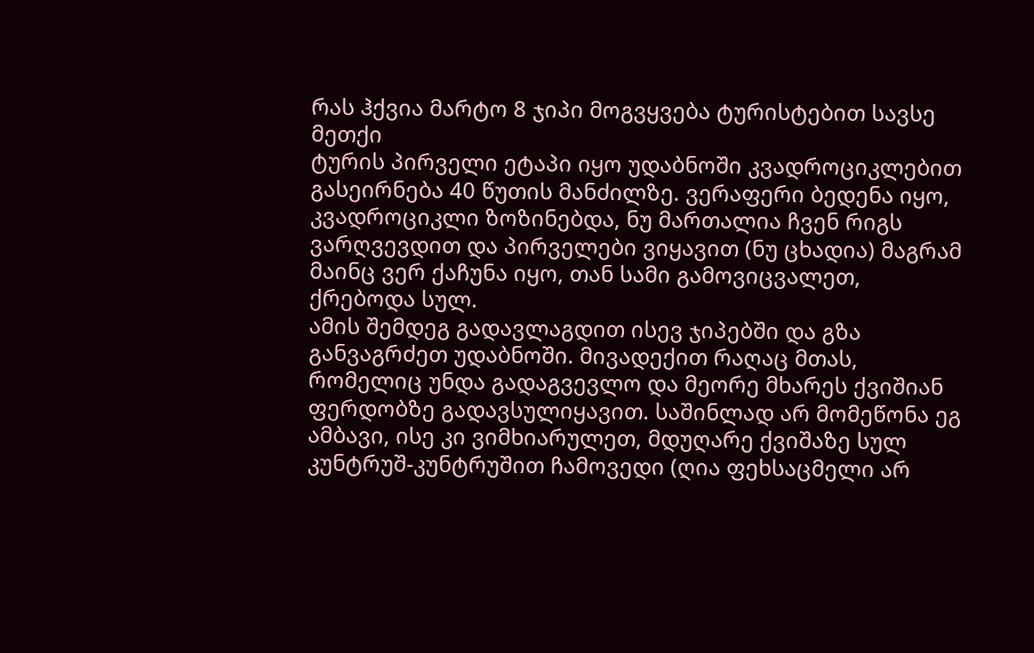რას ჰქვია მარტო 8 ჯიპი მოგვყვება ტურისტებით სავსე მეთქი
ტურის პირველი ეტაპი იყო უდაბნოში კვადროციკლებით გასეირნება 40 წუთის მანძილზე. ვერაფერი ბედენა იყო, კვადროციკლი ზოზინებდა, ნუ მართალია ჩვენ რიგს ვარღვევდით და პირველები ვიყავით (ნუ ცხადია) მაგრამ მაინც ვერ ქაჩუნა იყო, თან სამი გამოვიცვალეთ, ქრებოდა სულ.
ამის შემდეგ გადავლაგდით ისევ ჯიპებში და გზა განვაგრძეთ უდაბნოში. მივადექით რაღაც მთას, რომელიც უნდა გადაგვევლო და მეორე მხარეს ქვიშიან ფერდობზე გადავსულიყავით. საშინლად არ მომეწონა ეგ ამბავი, ისე კი ვიმხიარულეთ, მდუღარე ქვიშაზე სულ კუნტრუშ-კუნტრუშით ჩამოვედი (ღია ფეხსაცმელი არ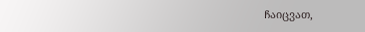ჩაიცვათ,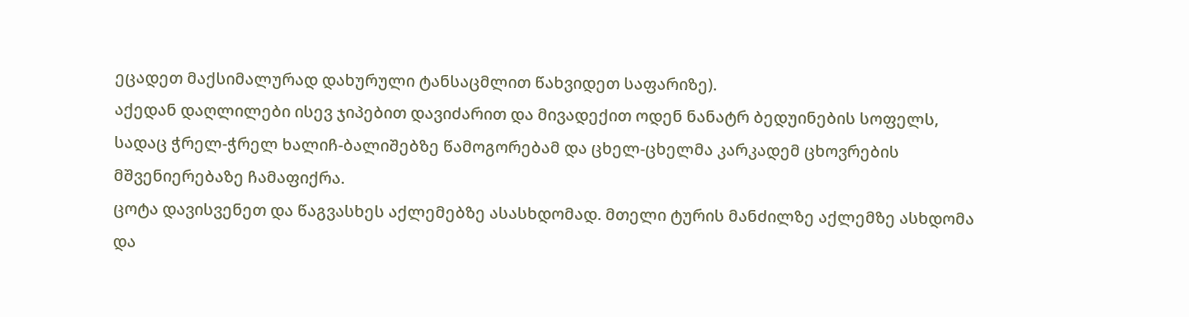ეცადეთ მაქსიმალურად დახურული ტანსაცმლით წახვიდეთ საფარიზე).
აქედან დაღლილები ისევ ჯიპებით დავიძარით და მივადექით ოდენ ნანატრ ბედუინების სოფელს, სადაც ჭრელ-ჭრელ ხალიჩ-ბალიშებზე წამოგორებამ და ცხელ-ცხელმა კარკადემ ცხოვრების მშვენიერებაზე ჩამაფიქრა.
ცოტა დავისვენეთ და წაგვასხეს აქლემებზე ასასხდომად. მთელი ტურის მანძილზე აქლემზე ასხდომა და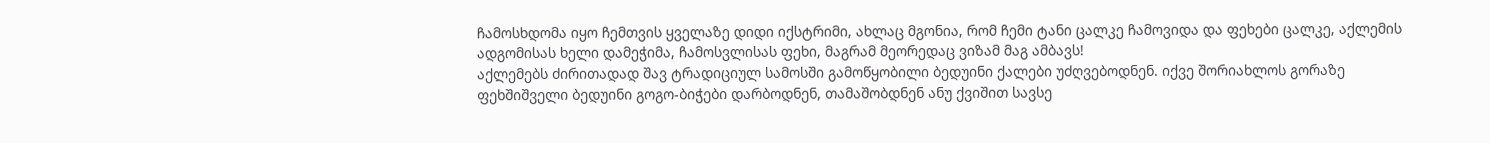ჩამოსხდომა იყო ჩემთვის ყველაზე დიდი იქსტრიმი, ახლაც მგონია, რომ ჩემი ტანი ცალკე ჩამოვიდა და ფეხები ცალკე, აქლემის ადგომისას ხელი დამეჭიმა, ჩამოსვლისას ფეხი, მაგრამ მეორედაც ვიზამ მაგ ამბავს!
აქლემებს ძირითადად შავ ტრადიციულ სამოსში გამოწყობილი ბედუინი ქალები უძღვებოდნენ. იქვე შორიახლოს გორაზე ფეხშიშველი ბედუინი გოგო-ბიჭები დარბოდნენ, თამაშობდნენ ანუ ქვიშით სავსე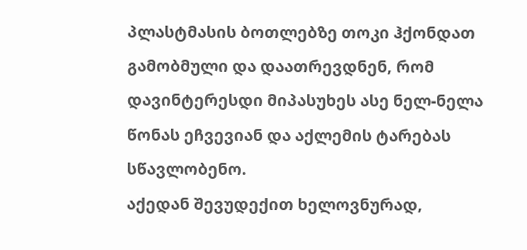პლასტმასის ბოთლებზე თოკი ჰქონდათ გამობმული და დაათრევდნენ, რომ დავინტერესდი მიპასუხეს ასე ნელ-ნელა წონას ეჩვევიან და აქლემის ტარებას სწავლობენო.
აქედან შევუდექით ხელოვნურად,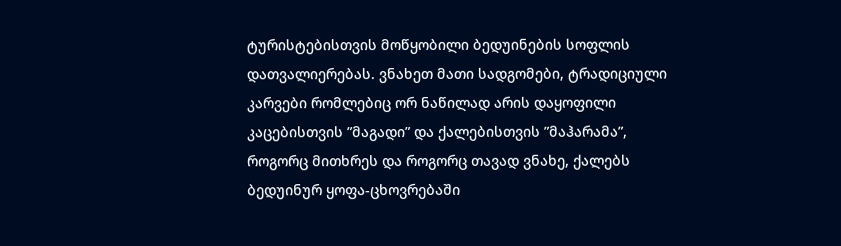ტურისტებისთვის მოწყობილი ბედუინების სოფლის დათვალიერებას. ვნახეთ მათი სადგომები, ტრადიციული კარვები რომლებიც ორ ნაწილად არის დაყოფილი კაცებისთვის ”მაგადი” და ქალებისთვის ”მაჰარამა”, როგორც მითხრეს და როგორც თავად ვნახე, ქალებს ბედუინურ ყოფა-ცხოვრებაში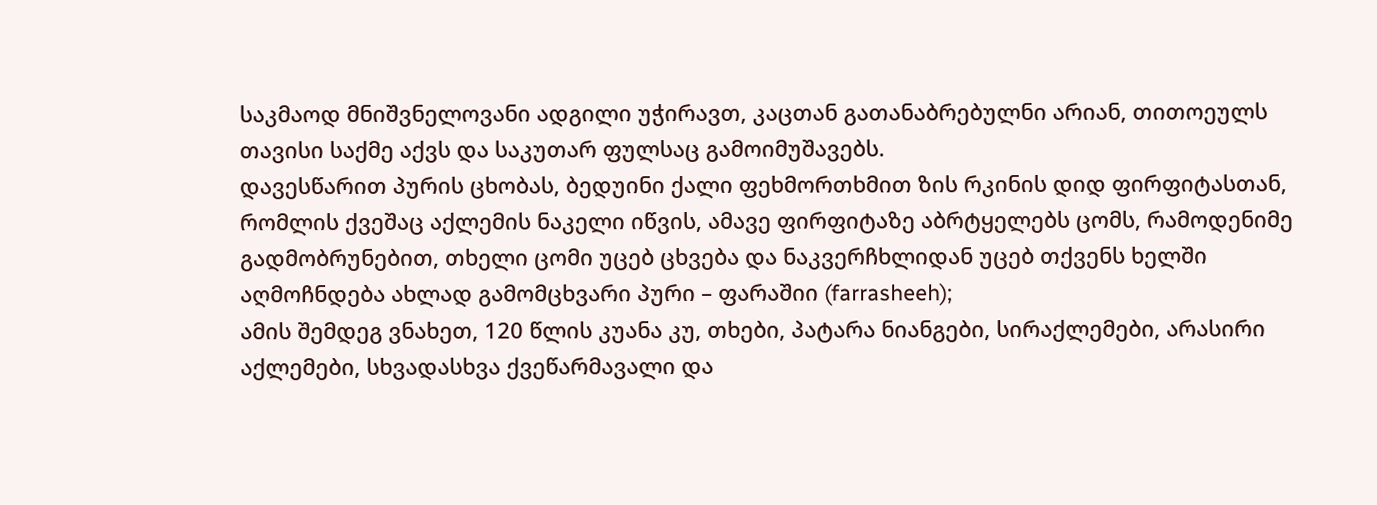საკმაოდ მნიშვნელოვანი ადგილი უჭირავთ, კაცთან გათანაბრებულნი არიან, თითოეულს თავისი საქმე აქვს და საკუთარ ფულსაც გამოიმუშავებს.
დავესწარით პურის ცხობას, ბედუინი ქალი ფეხმორთხმით ზის რკინის დიდ ფირფიტასთან, რომლის ქვეშაც აქლემის ნაკელი იწვის, ამავე ფირფიტაზე აბრტყელებს ცომს, რამოდენიმე გადმობრუნებით, თხელი ცომი უცებ ცხვება და ნაკვერჩხლიდან უცებ თქვენს ხელში აღმოჩნდება ახლად გამომცხვარი პური – ფარაშიი (farrasheeh);
ამის შემდეგ ვნახეთ, 120 წლის კუანა კუ, თხები, პატარა ნიანგები, სირაქლემები, არასირი აქლემები, სხვადასხვა ქვეწარმავალი და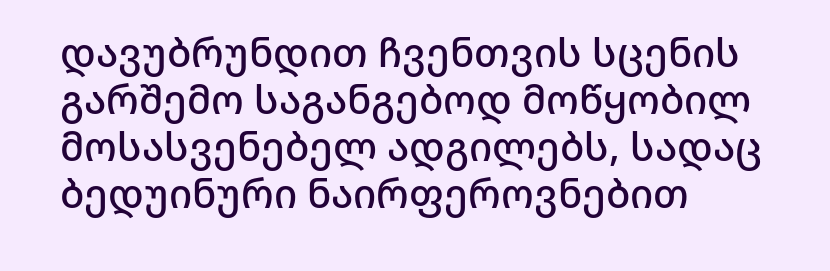დავუბრუნდით ჩვენთვის სცენის გარშემო საგანგებოდ მოწყობილ მოსასვენებელ ადგილებს, სადაც ბედუინური ნაირფეროვნებით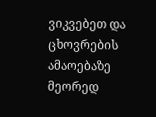ვიკვებეთ და ცხოვრების ამაოებაზე მეორედ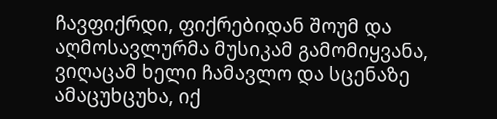ჩავფიქრდი, ფიქრებიდან შოუმ და აღმოსავლურმა მუსიკამ გამომიყვანა, ვიღაცამ ხელი ჩამავლო და სცენაზე ამაცუხცუხა, იქ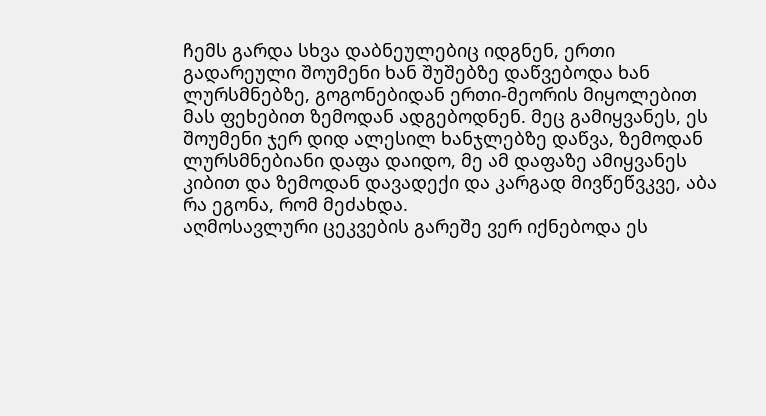ჩემს გარდა სხვა დაბნეულებიც იდგნენ, ერთი გადარეული შოუმენი ხან შუშებზე დაწვებოდა ხან ლურსმნებზე, გოგონებიდან ერთი-მეორის მიყოლებით მას ფეხებით ზემოდან ადგებოდნენ. მეც გამიყვანეს, ეს შოუმენი ჯერ დიდ ალესილ ხანჯლებზე დაწვა, ზემოდან ლურსმნებიანი დაფა დაიდო, მე ამ დაფაზე ამიყვანეს კიბით და ზემოდან დავადექი და კარგად მივწეწვკვე, აბა რა ეგონა, რომ მეძახდა.
აღმოსავლური ცეკვების გარეშე ვერ იქნებოდა ეს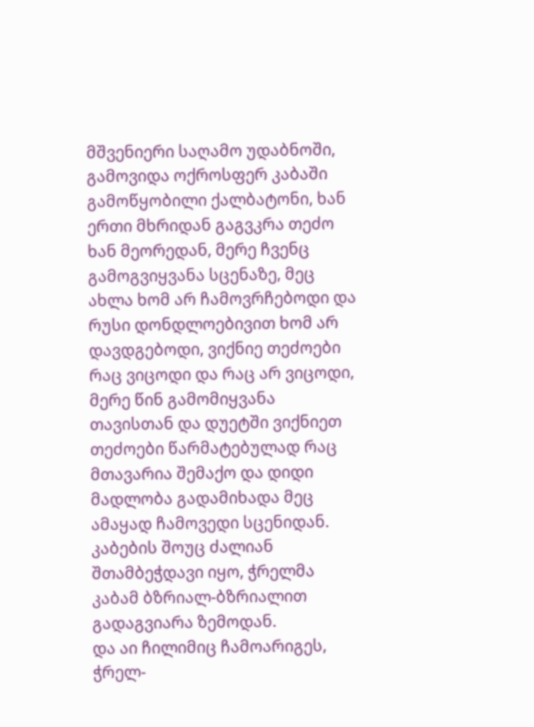მშვენიერი საღამო უდაბნოში, გამოვიდა ოქროსფერ კაბაში გამოწყობილი ქალბატონი, ხან ერთი მხრიდან გაგვკრა თეძო ხან მეორედან, მერე ჩვენც გამოგვიყვანა სცენაზე, მეც ახლა ხომ არ ჩამოვრჩებოდი და რუსი დონდლოებივით ხომ არ დავდგებოდი, ვიქნიე თეძოები რაც ვიცოდი და რაც არ ვიცოდი, მერე წინ გამომიყვანა თავისთან და დუეტში ვიქნიეთ თეძოები წარმატებულად რაც მთავარია შემაქო და დიდი მადლობა გადამიხადა მეც ამაყად ჩამოვედი სცენიდან.
კაბების შოუც ძალიან შთამბეჭდავი იყო, ჭრელმა კაბამ ბზრიალ-ბზრიალით გადაგვიარა ზემოდან.
და აი ჩილიმიც ჩამოარიგეს, ჭრელ-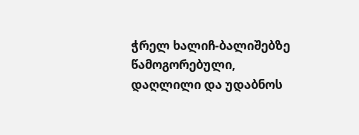ჭრელ ხალიჩ-ბალიშებზე წამოგორებული, დაღლილი და უდაბნოს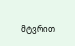მტვრით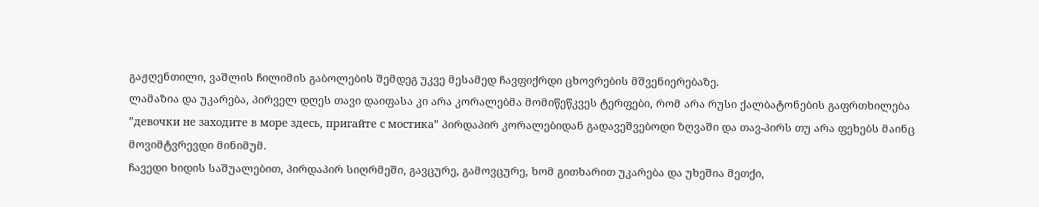გაჟღენთილი, ვაშლის ჩილიმის გაბოლების შემდეგ უკვე მესამედ ჩავფიქრდი ცხოვრების მშვენიერებაზე.
ლამაზია და უკარება, პირველ დღეს თავი დაიფასა კი არა კორალებმა მომიწეწკვეს ტერფები, რომ არა რუსი ქალბატონების გაფრთხილება ”девочки не заходите в море здесь, пригайте с мостика” პირდაპირ კორალებიდან გადავეშვებოდი ზღვაში და თავ-პირს თუ არა ფეხებს მაინც მოვიმტვრევდი მინიმუმ.
ჩავედი ხიდის საშუალებით, პირდაპირ სიღრმეში, გავცურე, გამოვცურე, ხომ გითხარით უკარება და უხეშია მეთქი,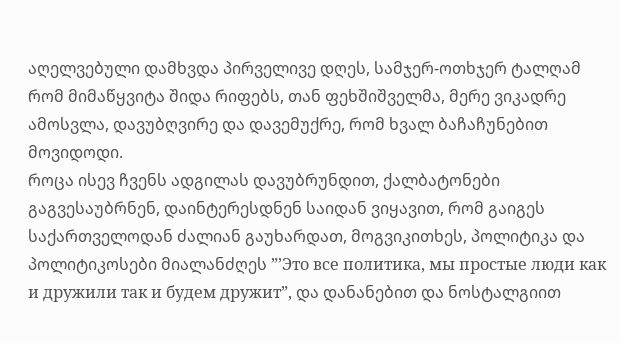აღელვებული დამხვდა პირველივე დღეს, სამჯერ-ოთხჯერ ტალღამ რომ მიმაწყვიტა შიდა რიფებს, თან ფეხშიშველმა, მერე ვიკადრე ამოსვლა, დავუბღვირე და დავემუქრე, რომ ხვალ ბაჩაჩუნებით მოვიდოდი.
როცა ისევ ჩვენს ადგილას დავუბრუნდით, ქალბატონები გაგვესაუბრნენ, დაინტერესდნენ საიდან ვიყავით, რომ გაიგეს საქართველოდან ძალიან გაუხარდათ, მოგვიკითხეს, პოლიტიკა და პოლიტიკოსები მიალანძღეს ”’Это все политика, мы простые люди как и дружили так и будем дружит”, და დანანებით და ნოსტალგიით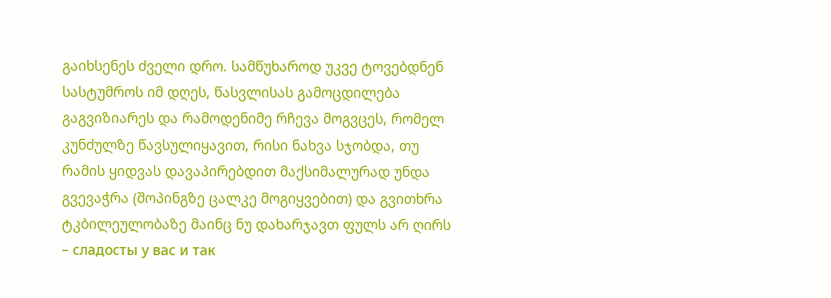გაიხსენეს ძველი დრო. სამწუხაროდ უკვე ტოვებდნენ სასტუმროს იმ დღეს, წასვლისას გამოცდილება გაგვიზიარეს და რამოდენიმე რჩევა მოგვცეს, რომელ კუნძულზე წავსულიყავით, რისი ნახვა სჯობდა, თუ რამის ყიდვას დავაპირებდით მაქსიმალურად უნდა გვევაჭრა (შოპინგზე ცალკე მოგიყვებით) და გვითხრა ტკბილეულობაზე მაინც ნუ დახარჯავთ ფულს არ ღირს – сладосты у вас и так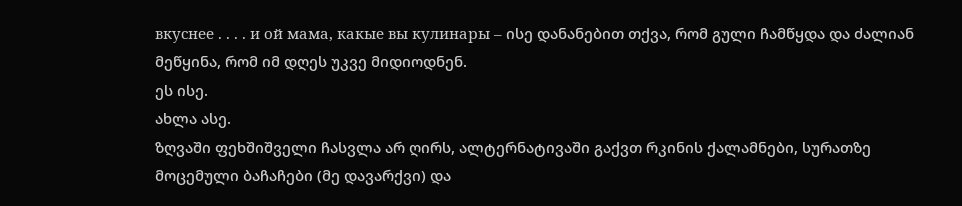вкуснее . . . . и ой мама, какые вы кулинары – ისე დანანებით თქვა, რომ გული ჩამწყდა და ძალიან მეწყინა, რომ იმ დღეს უკვე მიდიოდნენ.
ეს ისე.
ახლა ასე.
ზღვაში ფეხშიშველი ჩასვლა არ ღირს, ალტერნატივაში გაქვთ რკინის ქალამნები, სურათზე მოცემული ბაჩაჩები (მე დავარქვი) და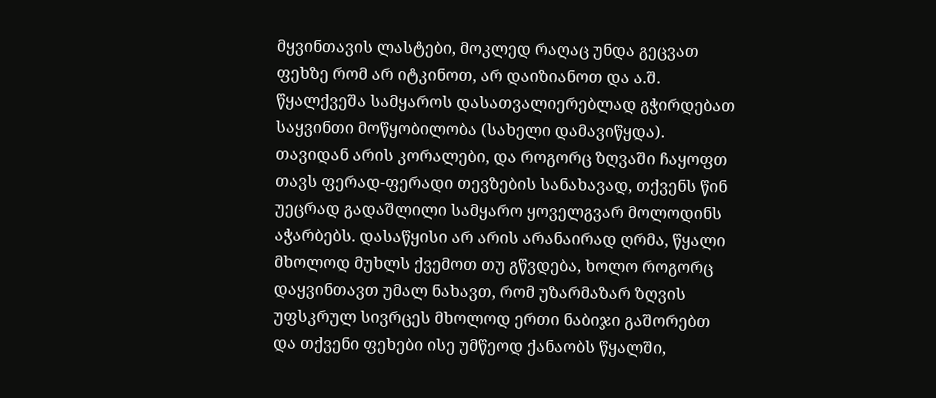მყვინთავის ლასტები, მოკლედ რაღაც უნდა გეცვათ ფეხზე რომ არ იტკინოთ, არ დაიზიანოთ და ა.შ.
წყალქვეშა სამყაროს დასათვალიერებლად გჭირდებათ საყვინთი მოწყობილობა (სახელი დამავიწყდა).
თავიდან არის კორალები, და როგორც ზღვაში ჩაყოფთ თავს ფერად-ფერადი თევზების სანახავად, თქვენს წინ უეცრად გადაშლილი სამყარო ყოველგვარ მოლოდინს აჭარბებს. დასაწყისი არ არის არანაირად ღრმა, წყალი მხოლოდ მუხლს ქვემოთ თუ გწვდება, ხოლო როგორც დაყვინთავთ უმალ ნახავთ, რომ უზარმაზარ ზღვის უფსკრულ სივრცეს მხოლოდ ერთი ნაბიჯი გაშორებთ და თქვენი ფეხები ისე უმწეოდ ქანაობს წყალში,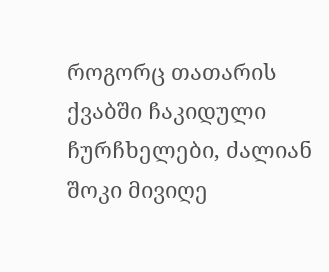როგორც თათარის ქვაბში ჩაკიდული ჩურჩხელები, ძალიან შოკი მივიღე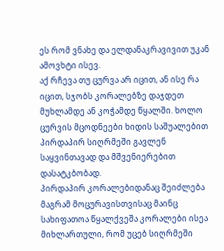ეს რომ ვნახე და ელდანაკრავივით უკან ამოვხტი ისევ.
აქ რჩევა თუ ცურვა არ იცით, ან ისე რა იცით, სჯობს კორალებზე დაჯდეთ მუხლამდე ან კოჭამდე წყალში. ხოლო ცურვის მცოდნეები ხიდის საშუალებით პირდაპირ სიღრმეში გავლენ საყვინთავად და მშვენიერებით დასატკბობად.
პირდაპირ კორალებიდანაც შეიძლება მაგრამ მოცურავისთვისაც მაინც სახიფათოა წყალქვეშა კორალები ისეა მიხლართული, რომ უცებ სიღრმეში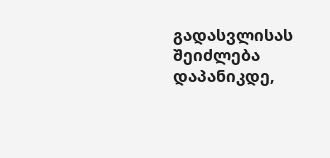გადასვლისას შეიძლება დაპანიკდე,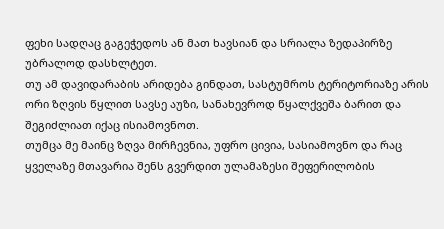ფეხი სადღაც გაგეჭედოს ან მათ ხავსიან და სრიალა ზედაპირზე უბრალოდ დასხლტეთ.
თუ ამ დავიდარაბის არიდება გინდათ, სასტუმროს ტერიტორიაზე არის ორი ზღვის წყლით სავსე აუზი, სანახევროდ წყალქვეშა ბარით და შეგიძლიათ იქაც ისიამოვნოთ.
თუმცა მე მაინც ზღვა მირჩევნია, უფრო ცივია, სასიამოვნო და რაც ყველაზე მთავარია შენს გვერდით ულამაზესი შეფერილობის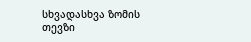სხვადასხვა ზომის თევზი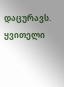დაცურავს.
ყვითელი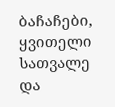ბაჩაჩები, ყვითელი სათვალე და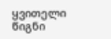ყვითელი წიგნი